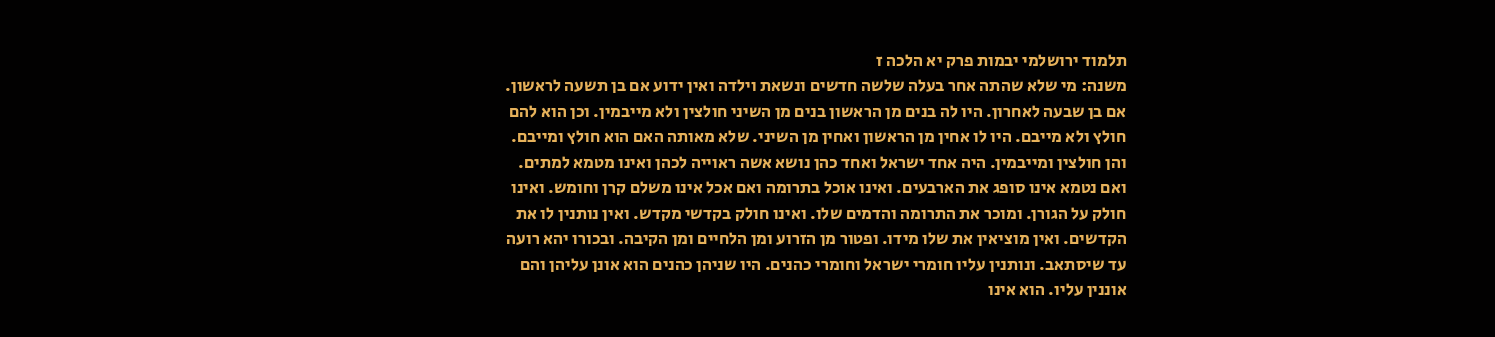תלמוד ירושלמי יבמות פרק יא הלכה ז
משנה: מי שלא שהתה אחר בעלה שלשה חדשים ונשאת וילדה ואין ידוע אם בן תשעה לראשון. אם בן שבעה לאחרון. היו לה בנים מן הראשון בנים מן השיני חולצין ולא מייבמין. וכן הוא להם חולץ ולא מייבם. היו לו אחין מן הראשון ואחין מן השיני. שלא מאותה האם הוא חולץ ומייבם. והן חולצין ומייבמין. היה אחד ישראל ואחד כהן נושא אשה ראוייה לכהן ואינו מטמא למתים. ואם נטמא אינו סופג את הארבעים. ואינו אוכל בתרומה ואם אכל אינו משלם קרן וחומש. ואינו חולק על הגורן. ומוכר את התרומה והדמים שלו. ואינו חולק בקדשי מקדש. ואין נותנין לו את הקדשים. ואין מוציאין את שלו מידו. ופטור מן הזרוע ומן הלחיים ומן הקיבה. ובכורו יהא רועה עד שיסתאב. ונותנין עליו חומרי ישראל וחומרי כהנים. היו שניהן כהנים הוא אונן עליהן והם אוננין עליו. הוא אינו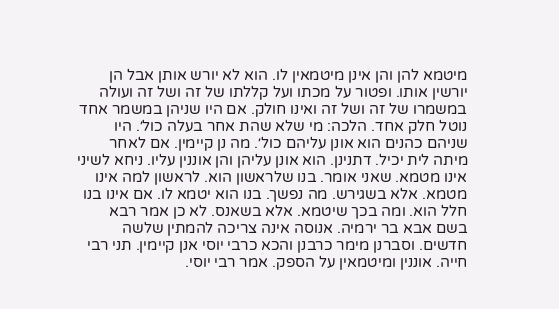מיטמא להן והן אינן מיטמאין לו. הוא לא יורש אותן אבל הן יורשין אותו. ופטור על מכתו ועל קללתו של זה ושל זה ועולה במשמרו של זה ושל זה ואינו חולק. אם היו שניהן במשמר אחד נוטל חלק אחד. הלכה: מי שלא שהת אחר בעלה כול׳. היו שניהם כהנים הוא אונן עליהם כול׳. מה נן קיימין. אם לאחר מיתה לית יכיל. דתנינן. הוא אונן עליהן והן אוננין עליו. ניחא לשיני אינו מטמא. שאני אומר. בנו שלראשון הוא. לראשון למה אינו מטמא. אלא בשגירש. מה נפשך. בנו הוא יטמא לו. אם אינו בנו חלל הוא. ומה בכך שיטמא. אלא בשאנס. לא כן אמר רבא בשם אבא בר ירמיה. אנוסה אינה צריכה להמתין שלשה חדשים. וסברנן מימר כרבנן והכא כרבי יוסי אנן קיימין. תני רבי חייה. אוננין ומיטמאין על הספק. אמר רבי יוסי.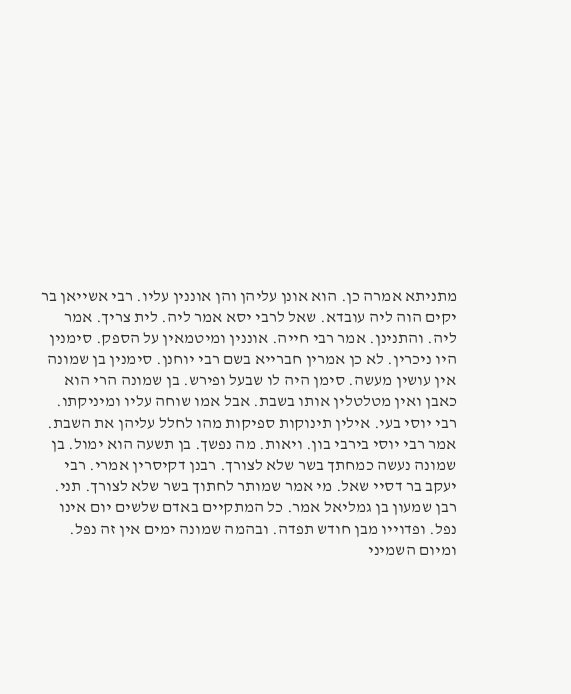מתניתא אמרה כן. הוא אונן עליהן והן אוננין עליו. רבי אשייאן בר יקים הוה ליה עובדא. שאל לרבי יסא אמר ליה. לית צריך. אמר ליה. והתנינן. אמר רבי חייה. אוננין ומיטמאין על הספק. סימנין היו ניכרין. לא כן אמרין חברייא בשם רבי יוחנן. סימנין בן שמונה אין עושין מעשה. סימן היה לו שבעל ופירש. בן שמונה הרי הוא כאבן ואין מטלטלין אותו בשבת. אבל אמו שוחה עליו ומיניקתו. רבי יוסי בעי. אילין תינוקות ספיקות מהו לחלל עליהן את השבת. אמר רבי יוסי בירבי בון. ויאות. מה נפשך. בן תשעה הוא ימול. בן שמונה נעשה כמחתך בשר שלא לצורך. רבנן דקיסרין אמרי. רבי יעקב בר דסיי שאל. מי אמר שמותר לחתוך בשר שלא לצורך. תני. רבן שמעון בן גמליאל אמר. כל המתקיים באדם שלשים יום אינו נפל. ופדוייו מבן חודש תפדה. ובהמה שמונה ימים אין זה נפל. ומיום השמיני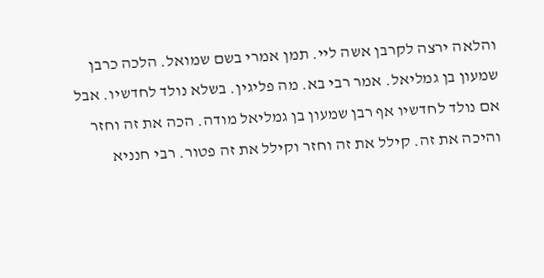והלאה ירצה לקרבן אשה ליי. תמן אמרי בשם שמואל. הלכה כרבן שמעון בן גמליאל. אמר רבי בא. מה פליגין. בשלא נולד לחדשיו. אבל אם נולד לחדשיו אף רבן שמעון בן גמליאל מודה. הכה את זה וחזר והיכה את זה. קילל את זה וחזר וקילל את זה פטור. רבי חנניא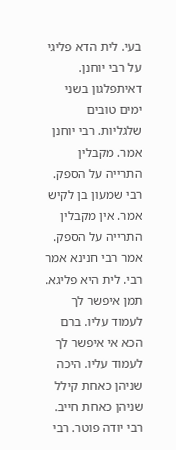בעי. לית הדא פליגי על רבי יוחנן. דאיתפלגון בשני ימים טובים שלגליות. רבי יוחנן אמר. מקבלין התרייה על הספק. רבי שמעון בן לקיש אמר. אין מקבלין התרייה על הספק. אמר רבי חנינא אמר רבי. לית היא פליגא. תמן איפשר לך לעמוד עליו. ברם הכא אי איפשר לך לעמוד עליו. היכה שניהן כאחת קילל שניהן כאחת חייב. רבי יודה פוטר. רבי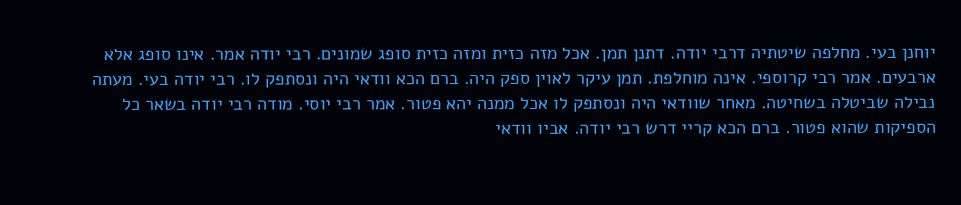יוחנן בעי. מחלפה שיטתיה דרבי יודה. דתנן תמן. אכל מזה כזית ומזה כזית סופג שמונים. רבי יודה אמר. אינו סופג אלא ארבעים. אמר רבי קרוספי. אינה מוחלפת. תמן עיקר לאוין ספק היה. ברם הכא וודאי היה ונסתפק לו. רבי יודה בעי. מעתה נבילה שביטלה בשחיטה. מאחר שוודאי היה ונסתפק לו אכל ממנה יהא פטור. אמר רבי יוסי. מודה רבי יודה בשאר כל הספיקות שהוא פטור. ברם הכא קריי דרש רבי יודה. אביו וודאי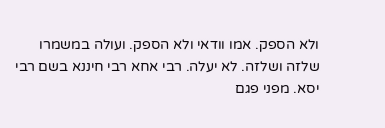ולא הספק. אמו וודאי ולא הספק. ועולה במשמרו שלזה ושלזה. לא יעלה. רבי אחא רבי חיננא בשם רבי יסא. מפני פגם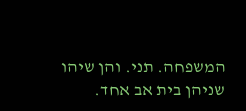המשפחה. תני. והן שיהו שניהן בית אב אחד.